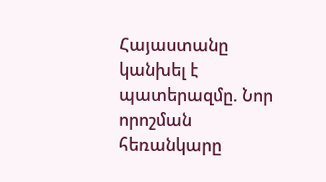Հայաստանը կանխել է պատերազմը. Նոր որոշման հեռանկարը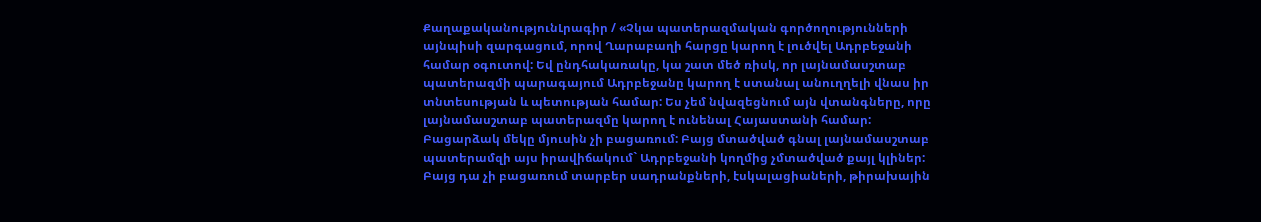ՔաղաքականությունԼրագիր / «Չկա պատերազմական գործողությունների այնպիսի զարգացում, որով Ղարաբաղի հարցը կարող է լուծվել Ադրբեջանի համար օգուտով: Եվ ընդհակառակը, կա շատ մեծ ռիսկ, որ լայնամասշտաբ պատերազմի պարագայում Ադրբեջանը կարող է ստանալ անուղղելի վնաս իր տնտեսության և պետության համար: Ես չեմ նվազեցնում այն վտանգները, որը լայնամասշտաբ պատերազմը կարող է ունենալ Հայաստանի համար: Բացարձակ մեկը մյուսին չի բացառում: Բայց մտածված գնալ լայնամասշտաբ պատերամզի այս իրավիճակում` Ադրբեջանի կողմից չմտածված քայլ կլիներ: Բայց դա չի բացառում տարբեր սադրանքների, էսկալացիաների, թիրախային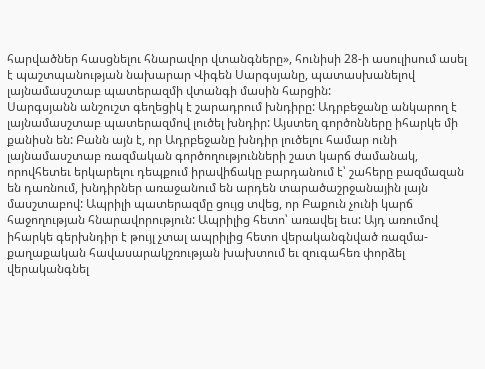հարվածներ հասցնելու հնարավոր վտանգները», հունիսի 28-ի ասուլիսում ասել է պաշտպանության նախարար Վիգեն Սարգսյանը, պատասխանելով լայնամասշտաբ պատերազմի վտանգի մասին հարցին:
Սարգսյանն անշուշտ գեղեցիկ է շարադրում խնդիրը: Ադրբեջանը անկարող է լայնամասշտաբ պատերազմով լուծել խնդիր: Այստեղ գործոնները իհարկե մի քանիսն են: Բանն այն է, որ Ադրբեջանը խնդիր լուծելու համար ունի լայնամասշտաբ ռազմական գործողությունների շատ կարճ ժամանակ, որովհետեւ երկարելու դեպքում իրավիճակը բարդանում է՝ շահերը բազմազան են դառնում, խնդիրներ առաջանում են արդեն տարածաշրջանային լայն մասշտաբով: Ապրիլի պատերազմը ցույց տվեց, որ Բաքուն չունի կարճ հաջողության հնարավորություն: Ապրիլից հետո՝ առավել եւս: Այդ առումով իհարկե գերխնդիր է թույլ չտալ ապրիլից հետո վերականգնված ռազմա-քաղաքական հավասարակշռության խախտում եւ զուգահեռ փորձել վերականգնել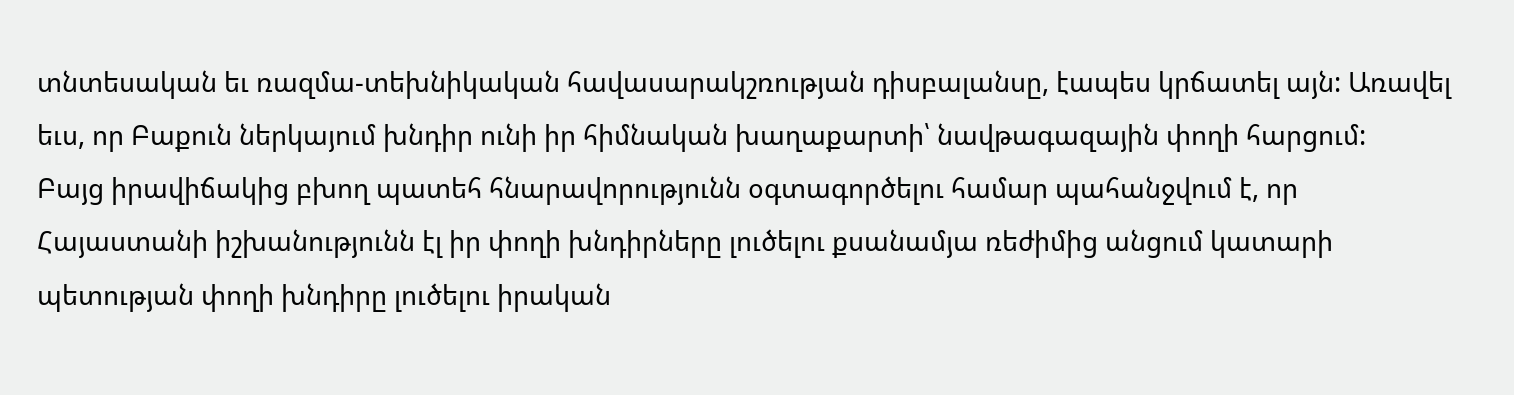տնտեսական եւ ռազմա-տեխնիկական հավասարակշռության դիսբալանսը, էապես կրճատել այն: Առավել եւս, որ Բաքուն ներկայում խնդիր ունի իր հիմնական խաղաքարտի՝ նավթագազային փողի հարցում:
Բայց իրավիճակից բխող պատեհ հնարավորությունն օգտագործելու համար պահանջվում է, որ Հայաստանի իշխանությունն էլ իր փողի խնդիրները լուծելու քսանամյա ռեժիմից անցում կատարի պետության փողի խնդիրը լուծելու իրական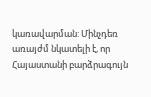կառավարման: Մինչդեռ առայժմ նկատելի է, որ Հայաստանի բարձրագույն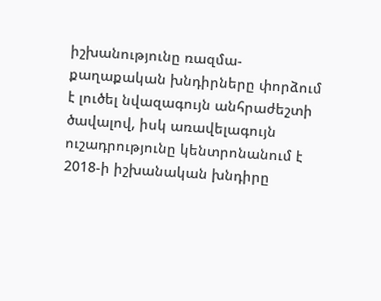իշխանությունը ռազմա-քաղաքական խնդիրները փորձում է լուծել նվազագույն անհրաժեշտի ծավալով, իսկ առավելագույն ուշադրությունը կենտրոնանում է 2018-ի իշխանական խնդիրը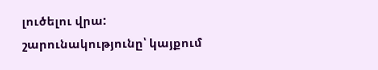լուծելու վրա:
շարունակությունը՝ կայքում